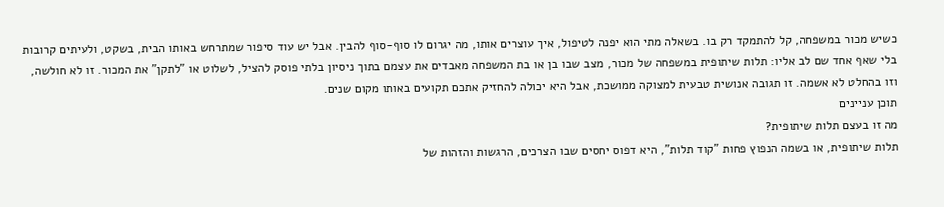כשיש מכור במשפחה, קל להתמקד רק בו. בשאלה מתי הוא יפנה לטיפול, איך עוצרים אותו, מה יגרום לו סוף-סוף להבין. אבל יש עוד סיפור שמתרחש באותו הבית, בשקט, ולעיתים קרובות בלי שאף אחד שם לב אליו: תלות שיתופית במשפחה של מכור, מצב שבו בן או בת המשפחה מאבדים את עצמם בתוך ניסיון בלתי פוסק להציל, לשלוט או "לתקן" את המכור. זו לא חולשה, וזו בהחלט לא אשמה. זו תגובה אנושית טבעית למצוקה ממושכת, אבל היא יכולה להחזיק אתכם תקועים באותו מקום שנים.
תוכן עניינים
מה זו בעצם תלות שיתופית?
תלות שיתופית, או בשמה הנפוץ פחות "קוד תלות", היא דפוס יחסים שבו הצרכים, הרגשות והזהות של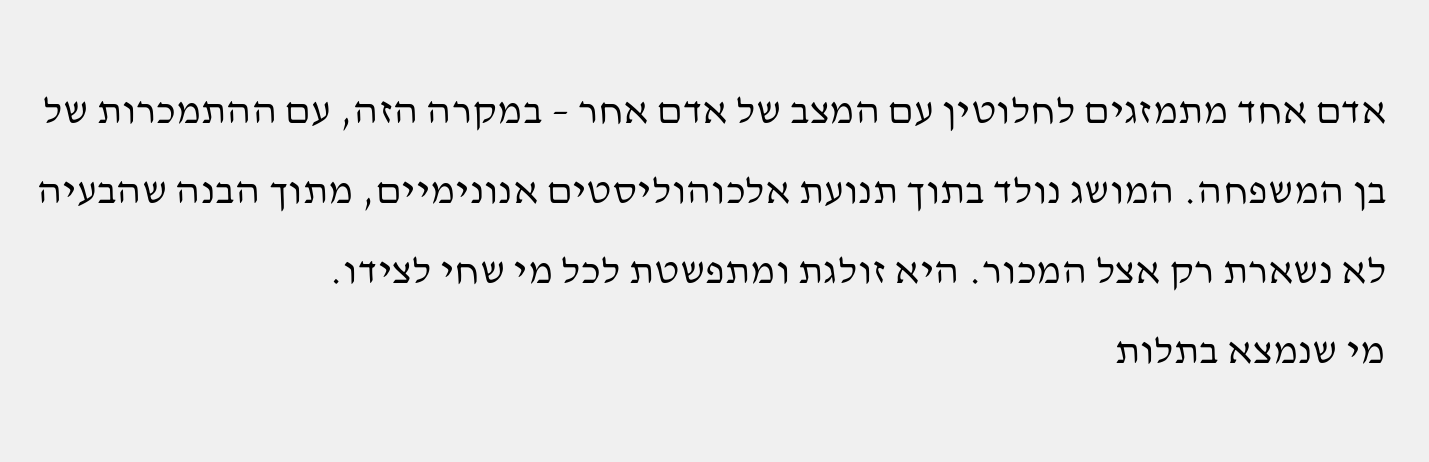אדם אחד מתמזגים לחלוטין עם המצב של אדם אחר – במקרה הזה, עם ההתמכרות של בן המשפחה. המושג נולד בתוך תנועת אלכוהוליסטים אנונימיים, מתוך הבנה שהבעיה לא נשארת רק אצל המכור. היא זולגת ומתפשטת לכל מי שחי לצידו.
מי שנמצא בתלות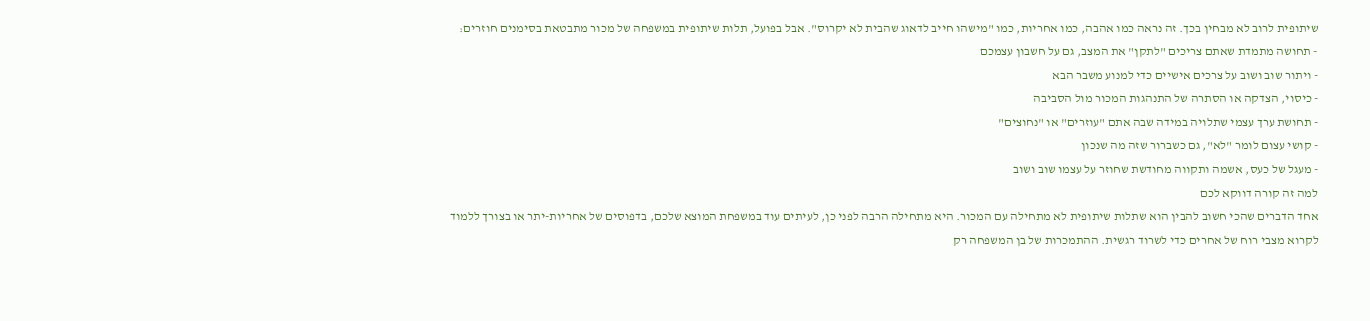שיתופית לרוב לא מבחין בכך. זה נראה כמו אהבה, כמו אחריות, כמו "מישהו חייב לדאוג שהבית לא יקרוס". אבל בפועל, תלות שיתופית במשפחה של מכור מתבטאת בסימנים חוזרים:
- תחושה מתמדת שאתם צריכים "לתקן" את המצב, גם על חשבון עצמכם
- ויתור שוב ושוב על צרכים אישיים כדי למנוע משבר הבא
- כיסוי, הצדקה או הסתרה של התנהגות המכור מול הסביבה
- תחושת ערך עצמי שתלויה במידה שבה אתם "עוזרים" או "נחוצים"
- קושי עצום לומר "לא", גם כשברור שזה מה שנכון
- מעגל של כעס, אשמה ותקווה מחודשת שחוזר על עצמו שוב ושוב
למה זה קורה דווקא לכם
אחד הדברים שהכי חשוב להבין הוא שתלות שיתופית לא מתחילה עם המכור. היא מתחילה הרבה לפני כן, לעיתים עוד במשפחת המוצא שלכם, בדפוסים של אחריות-יתר או בצורך ללמוד לקרוא מצבי רוח של אחרים כדי לשרוד רגשית. ההתמכרות של בן המשפחה רק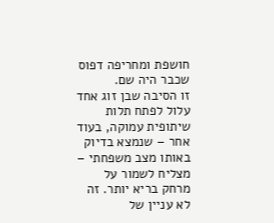חושפת ומחריפה דפוס שכבר היה שם.
זו הסיבה שבן זוג אחד עלול לפתח תלות שיתופית עמוקה, בעוד אחר – שנמצא בדיוק באותו מצב משפחתי – מצליח לשמור על מרחק בריא יותר. זה לא עניין של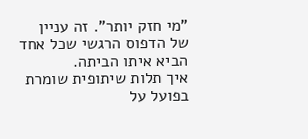"מי חזק יותר". זה עניין של הדפוס הרגשי שכל אחד הביא איתו הביתה.
איך תלות שיתופית שומרת בפועל על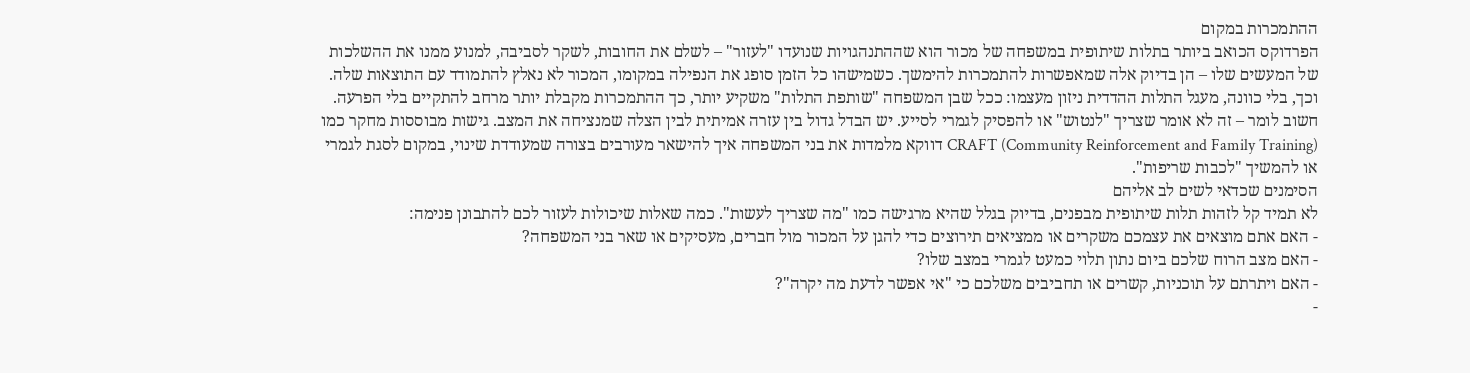ההתמכרות במקום
הפרדוקס הכואב ביותר בתלות שיתופית במשפחה של מכור הוא שההתנהגויות שנועדו "לעזור" – לשלם את החובות, לשקר לסביבה, למנוע ממנו את ההשלכות של המעשים שלו – הן בדיוק אלה שמאפשרות להתמכרות להימשך. כשמישהו כל הזמן סופג את הנפילה במקומו, המכור לא נאלץ להתמודד עם התוצאות שלה. וכך, בלי כוונה, מעגל התלות ההדדית ניזון מעצמו: ככל שבן המשפחה "שותפת התלות" משקיע יותר, כך ההתמכרות מקבלת יותר מרחב להתקיים בלי הפרעה.
חשוב לומר – זה לא אומר שצריך "לנטוש" או להפסיק לגמרי לסייע. יש הבדל גדול בין עזרה אמיתית לבין הצלה שמנציחה את המצב. גישות מבוססות מחקר כמו CRAFT (Community Reinforcement and Family Training) דווקא מלמדות את בני המשפחה איך להישאר מעורבים בצורה שמעודדת שינוי, במקום לסגת לגמרי או להמשיך "לכבות שריפות".
הסימנים שכדאי לשים לב אליהם
לא תמיד קל לזהות תלות שיתופית מבפנים, בדיוק בגלל שהיא מרגישה כמו "מה שצריך לעשות". כמה שאלות שיכולות לעזור לכם להתבונן פנימה:
- האם אתם מוצאים את עצמכם משקרים או ממציאים תירוצים כדי להגן על המכור מול חברים, מעסיקים או שאר בני המשפחה?
- האם מצב הרוח שלכם ביום נתון תלוי כמעט לגמרי במצב שלו?
- האם ויתרתם על תוכניות, קשרים או תחביבים משלכם כי "אי אפשר לדעת מה יקרה"?
-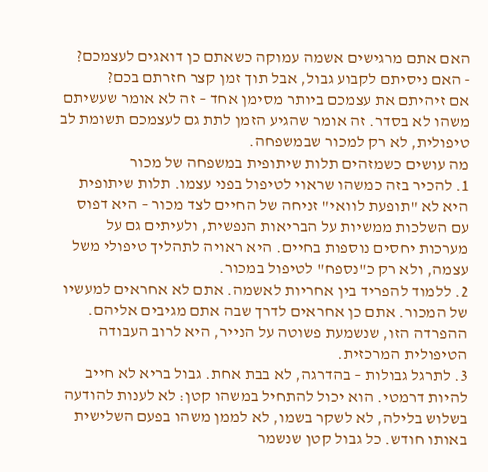האם אתם מרגישים אשמה עמוקה כשאתם כן דואגים לעצמכם?
- האם ניסיתם לקבוע גבול, אבל תוך זמן קצר חזרתם בכם?
אם זיהיתם את עצמכם ביותר מסימן אחד – זה לא אומר שעשיתם משהו לא בסדר. זה אומר שהגיע הזמן לתת גם לעצמכם תשומת לב טיפולית, לא רק למכור שבמשפחה.
מה עושים כשמזהים תלות שיתופית במשפחה של מכור
1. להכיר בזה כמשהו שראוי לטיפול בפני עצמו. תלות שיתופית היא לא "תופעת לוואי" זניחה של החיים לצד מכור – היא דפוס עם השלכות ממשיות על הבריאות הנפשית, ולעיתים גם על מערכות יחסים נוספות בחיים. היא ראויה לתהליך טיפולי משל עצמה, ולא רק כ"נספח" לטיפול במכור.
2. ללמוד להפריד בין אחריות לאשמה. אתם לא אחראים למעשיו של המכור. אתם כן אחראים לדרך שבה אתם מגיבים אליהם. ההפרדה הזו, שנשמעת פשוטה על הנייר, היא לרוב העבודה הטיפולית המרכזית.
3. לתרגל גבולות – בהדרגה, לא בבת אחת. גבול בריא לא חייב להיות דרמטי. הוא יכול להתחיל במשהו קטן: לא לענות להודעה בשלוש בלילה, לא לשקר בשמו, לא לממן משהו בפעם השלישית באותו חודש. כל גבול קטן שנשמר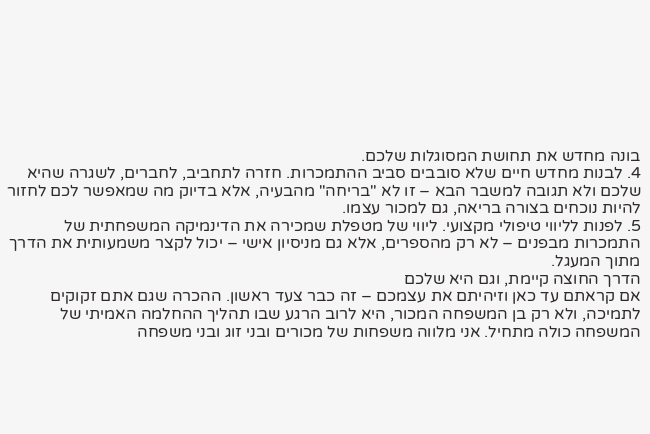בונה מחדש את תחושת המסוגלות שלכם.
4. לבנות מחדש חיים שלא סובבים סביב ההתמכרות. חזרה לתחביב, לחברים, לשגרה שהיא שלכם ולא תגובה למשבר הבא – זו לא "בריחה" מהבעיה, אלא בדיוק מה שמאפשר לכם לחזור להיות נוכחים בצורה בריאה, גם למכור עצמו.
5. לפנות לליווי טיפולי מקצועי. ליווי של מטפלת שמכירה את הדינמיקה המשפחתית של התמכרות מבפנים – לא רק מהספרים, אלא גם מניסיון אישי – יכול לקצר משמעותית את הדרך מתוך המעגל.
הדרך החוצה קיימת, וגם היא שלכם
אם קראתם עד כאן וזיהיתם את עצמכם – זה כבר צעד ראשון. ההכרה שגם אתם זקוקים לתמיכה, ולא רק בן המשפחה המכור, היא לרוב הרגע שבו תהליך ההחלמה האמיתי של המשפחה כולה מתחיל. אני מלווה משפחות של מכורים ובני זוג ובני משפחה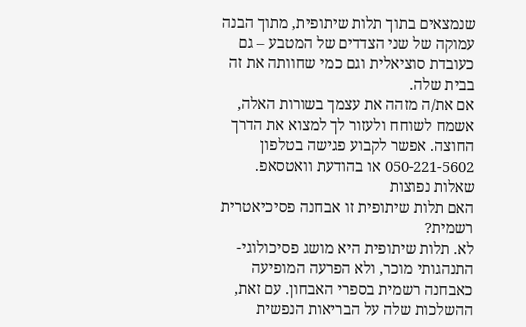שנמצאים בתוך תלות שיתופית, מתוך הבנה עמוקה של שני הצדדים של המטבע – גם כעובדת סוציאלית וגם כמי שחוותה את זה בבית שלה.
אם את/ה מזהה את עצמך בשורות האלה, אשמח לשוחח ולעזור לך למצוא את הדרך החוצה. אפשר לקבוע פגישה בטלפון 050-221-5602 או בהודעת וואטסאפ.
שאלות נפוצות
האם תלות שיתופית זו אבחנה פסיכיאטרית רשמית?
לא. תלות שיתופית היא מושג פסיכולוגי-התנהגותי מוכר, ולא הפרעה המופיעה כאבחנה רשמית בספרי האבחון. עם זאת, ההשלכות שלה על הבריאות הנפשית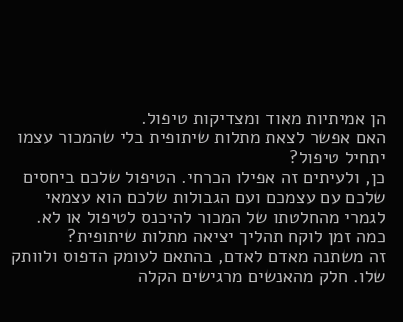הן אמיתיות מאוד ומצדיקות טיפול.
האם אפשר לצאת מתלות שיתופית בלי שהמכור עצמו יתחיל טיפול?
כן, ולעיתים זה אפילו הכרחי. הטיפול שלכם ביחסים שלכם עם עצמכם ועם הגבולות שלכם הוא עצמאי לגמרי מהחלטתו של המכור להיכנס לטיפול או לא.
כמה זמן לוקח תהליך יציאה מתלות שיתופית?
זה משתנה מאדם לאדם, בהתאם לעומק הדפוס ולוותק שלו. חלק מהאנשים מרגישים הקלה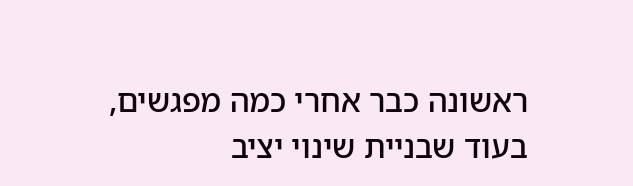ראשונה כבר אחרי כמה מפגשים, בעוד שבניית שינוי יציב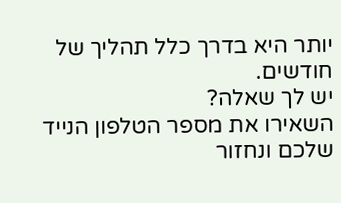יותר היא בדרך כלל תהליך של חודשים.
יש לך שאלה?
השאירו את מספר הטלפון הנייד שלכם ונחזור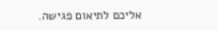אליכם לתיאום פגישה.